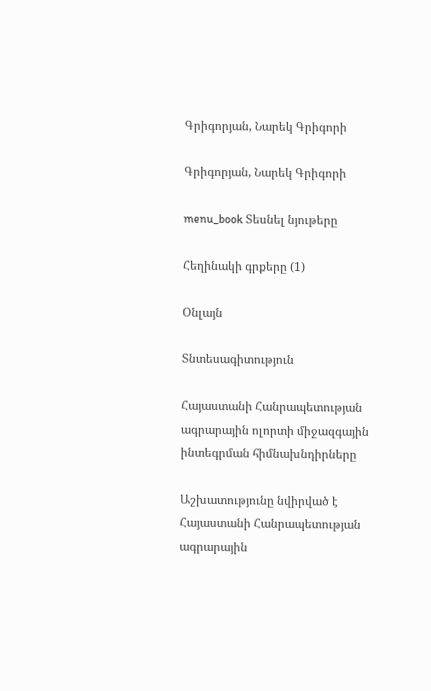Գրիգորյան, Նարեկ Գրիգորի

Գրիգորյան, Նարեկ Գրիգորի

menu_book Տեսնել նյութերը

Հեղինակի գրքերը (1)

Օնլայն

Տնտեսագիտություն

Հայաստանի Հանրապետության ագրարային ոլորտի միջազգային ինտեգրման հիմնախնդիրները

Աշխատությունը նվիրված է Հայաստանի Հանրապետության ագրարային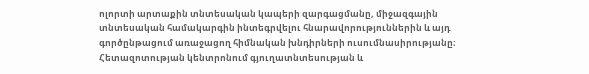ոլորտի արտաքին տնտեսական կապերի զարգացմանը, միջազգային տնտեսական համակարգին ինտեգրվելու հնարավորություններին և այդ գործընթացում առաջացող հիմնական խնդիրների ուսումնասիրությանը։ Հետազոտության կենտրոնում գյուղատնտեսության և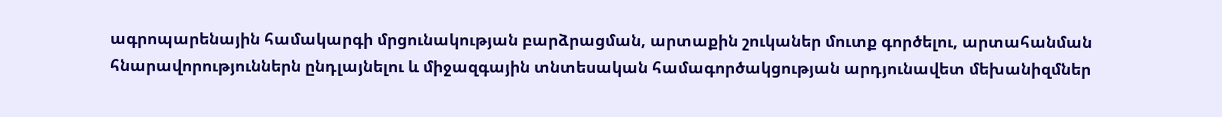ագրոպարենային համակարգի մրցունակության բարձրացման, արտաքին շուկաներ մուտք գործելու, արտահանման հնարավորություններն ընդլայնելու և միջազգային տնտեսական համագործակցության արդյունավետ մեխանիզմներ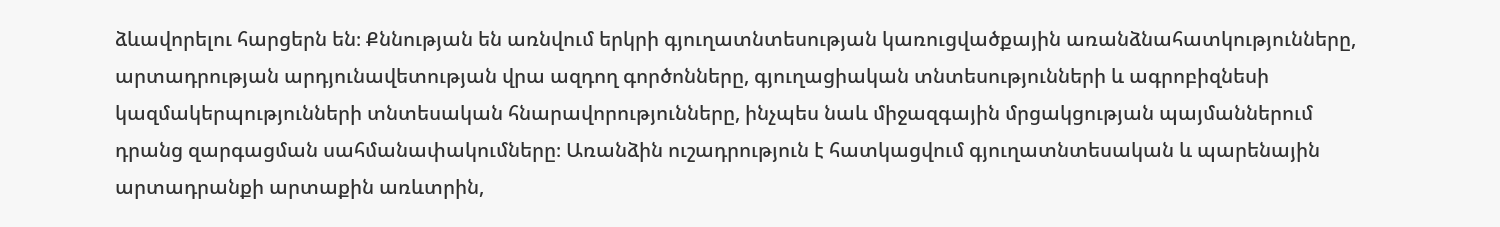ձևավորելու հարցերն են։ Քննության են առնվում երկրի գյուղատնտեսության կառուցվածքային առանձնահատկությունները, արտադրության արդյունավետության վրա ազդող գործոնները, գյուղացիական տնտեսությունների և ագրոբիզնեսի կազմակերպությունների տնտեսական հնարավորությունները, ինչպես նաև միջազգային մրցակցության պայմաններում դրանց զարգացման սահմանափակումները։ Առանձին ուշադրություն է հատկացվում գյուղատնտեսական և պարենային արտադրանքի արտաքին առևտրին,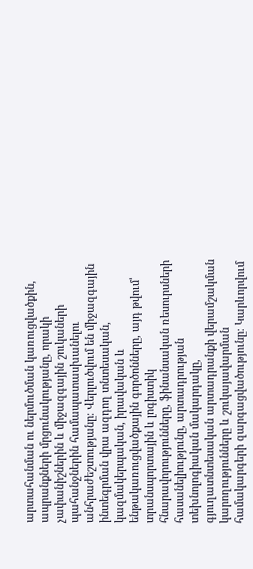արտահանման ու ներմուծման կառուցվածքին, ապրանքների մրցունակությանը, որակի չափանիշներին և միջազգային շուկաների պահանջներին համապատասխանելու անհրաժեշտությանը։ Վերլուծվում են միջազգային ինտեգրման վրա ազդող տնտեսական, կազմակերպական, իրավական և ենթակառուցվածքային գործոնները, այդ թվում՝ տրանսպորտային և լոգիստիկ հնարավորությունները, ֆինանսական ռեսուրսների հասանելիությունը, արտադրության տեխնոլոգիական մակարդակը, գյուղատնտեսական արտադրանքի վերամշակման կարողությունները և շուկայավարման համակարգերի զարգացվածությունը։ Կարևորվում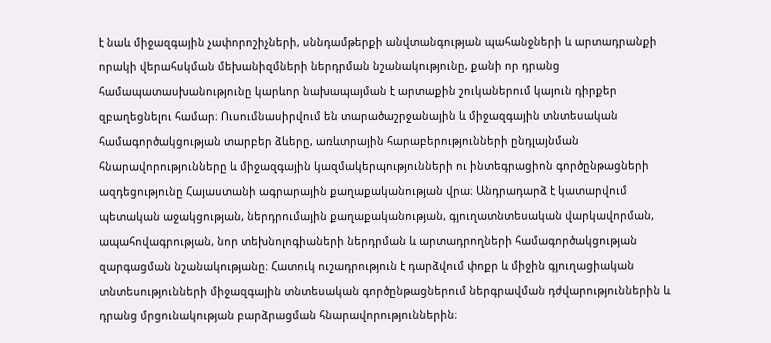է նաև միջազգային չափորոշիչների, սննդամթերքի անվտանգության պահանջների և արտադրանքի որակի վերահսկման մեխանիզմների ներդրման նշանակությունը, քանի որ դրանց համապատասխանությունը կարևոր նախապայման է արտաքին շուկաներում կայուն դիրքեր զբաղեցնելու համար։ Ուսումնասիրվում են տարածաշրջանային և միջազգային տնտեսական համագործակցության տարբեր ձևերը, առևտրային հարաբերությունների ընդլայնման հնարավորությունները և միջազգային կազմակերպությունների ու ինտեգրացիոն գործընթացների ազդեցությունը Հայաստանի ագրարային քաղաքականության վրա։ Անդրադարձ է կատարվում պետական աջակցության, ներդրումային քաղաքականության, գյուղատնտեսական վարկավորման, ապահովագրության, նոր տեխնոլոգիաների ներդրման և արտադրողների համագործակցության զարգացման նշանակությանը։ Հատուկ ուշադրություն է դարձվում փոքր և միջին գյուղացիական տնտեսությունների միջազգային տնտեսական գործընթացներում ներգրավման դժվարություններին և դրանց մրցունակության բարձրացման հնարավորություններին։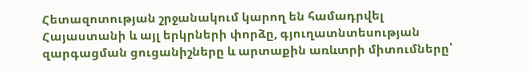Հետազոտության շրջանակում կարող են համադրվել Հայաստանի և այլ երկրների փորձը, գյուղատնտեսության զարգացման ցուցանիշները և արտաքին առևտրի միտումները՝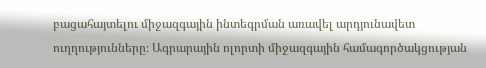բացահայտելու միջազգային ինտեգրման առավել արդյունավետ ուղղությունները։ Ագրարային ոլորտի միջազգային համագործակցության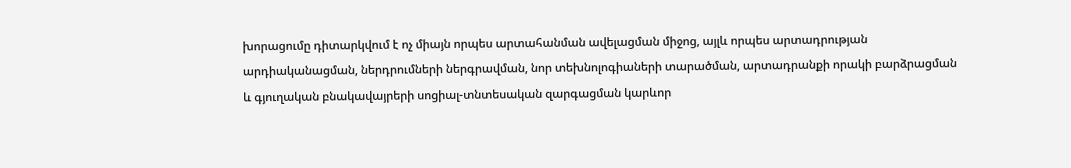խորացումը դիտարկվում է ոչ միայն որպես արտահանման ավելացման միջոց, այլև որպես արտադրության արդիականացման, ներդրումների ներգրավման, նոր տեխնոլոգիաների տարածման, արտադրանքի որակի բարձրացման և գյուղական բնակավայրերի սոցիալ-տնտեսական զարգացման կարևոր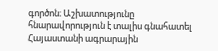գործոն։ Աշխատությունը հնարավորություն է տալիս գնահատել Հայաստանի ագրարային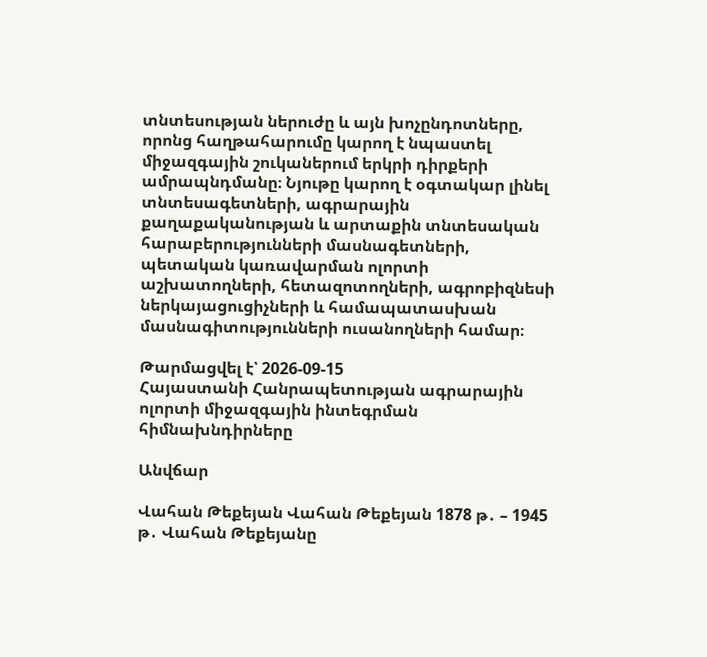տնտեսության ներուժը և այն խոչընդոտները, որոնց հաղթահարումը կարող է նպաստել միջազգային շուկաներում երկրի դիրքերի ամրապնդմանը։ Նյութը կարող է օգտակար լինել տնտեսագետների, ագրարային քաղաքականության և արտաքին տնտեսական հարաբերությունների մասնագետների, պետական կառավարման ոլորտի աշխատողների, հետազոտողների, ագրոբիզնեսի ներկայացուցիչների և համապատասխան մասնագիտությունների ուսանողների համար։

Թարմացվել է՝ 2026-09-15
Հայաստանի Հանրապետության ագրարային ոլորտի միջազգային ինտեգրման հիմնախնդիրները

Անվճար

Վահան Թեքեյան Վահան Թեքեյան 1878 թ․ – 1945 թ․ Վահան Թեքեյանը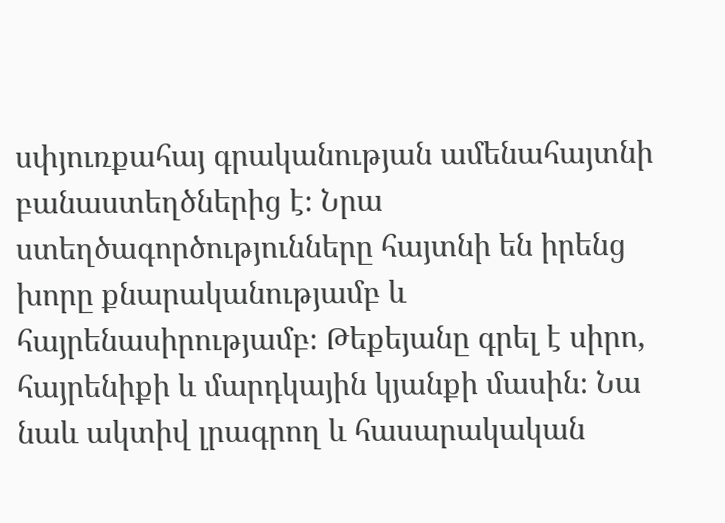սփյուռքահայ գրականության ամենահայտնի բանաստեղծներից է։ Նրա ստեղծագործությունները հայտնի են իրենց խորը քնարականությամբ և հայրենասիրությամբ։ Թեքեյանը գրել է սիրո, հայրենիքի և մարդկային կյանքի մասին։ Նա նաև ակտիվ լրագրող և հասարակական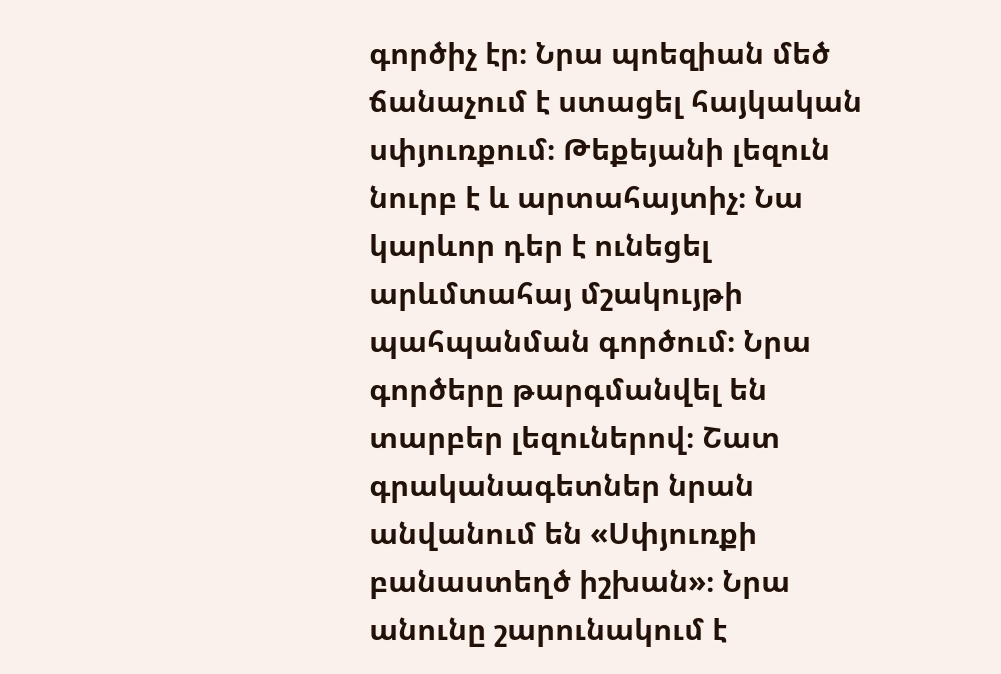գործիչ էր։ Նրա պոեզիան մեծ ճանաչում է ստացել հայկական սփյուռքում։ Թեքեյանի լեզուն նուրբ է և արտահայտիչ։ Նա կարևոր դեր է ունեցել արևմտահայ մշակույթի պահպանման գործում։ Նրա գործերը թարգմանվել են տարբեր լեզուներով։ Շատ գրականագետներ նրան անվանում են «Սփյուռքի բանաստեղծ իշխան»։ Նրա անունը շարունակում է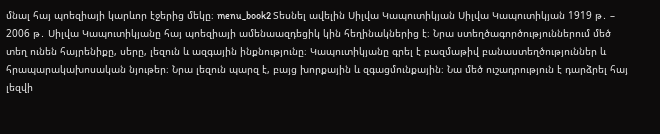մնալ հայ պոեզիայի կարևոր էջերից մեկը։ menu_book2 Տեսնել ավելին Սիլվա Կապուտիկյան Սիլվա Կապուտիկյան 1919 թ․ – 2006 թ․ Սիլվա Կապուտիկյանը հայ պոեզիայի ամենաազդեցիկ կին հեղինակներից է։ Նրա ստեղծագործություններում մեծ տեղ ունեն հայրենիքը, սերը, լեզուն և ազգային ինքնությունը։ Կապուտիկյանը գրել է բազմաթիվ բանաստեղծություններ և հրապարակախոսական նյութեր։ Նրա լեզուն պարզ է, բայց խորքային և զգացմունքային։ Նա մեծ ուշադրություն է դարձրել հայ լեզվի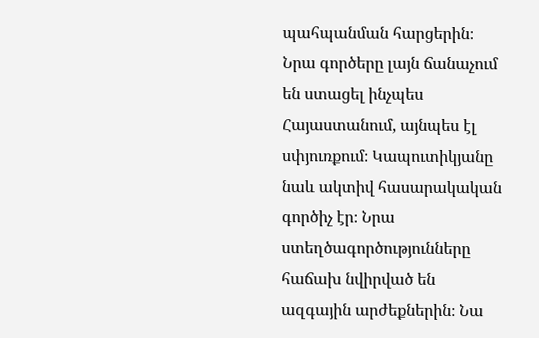պահպանման հարցերին։ Նրա գործերը լայն ճանաչում են ստացել ինչպես Հայաստանում, այնպես էլ սփյուռքում։ Կապուտիկյանը նաև ակտիվ հասարակական գործիչ էր։ Նրա ստեղծագործությունները հաճախ նվիրված են ազգային արժեքներին։ Նա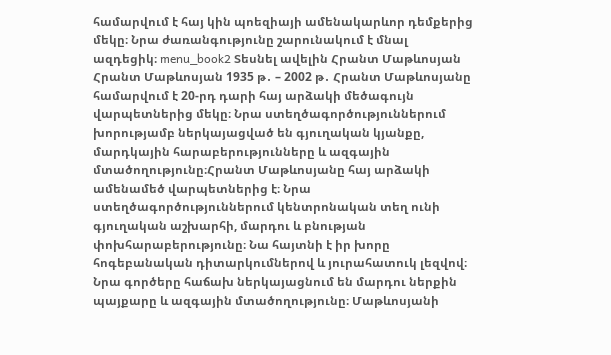համարվում է հայ կին պոեզիայի ամենակարևոր դեմքերից մեկը։ Նրա ժառանգությունը շարունակում է մնալ ազդեցիկ։ menu_book2 Տեսնել ավելին Հրանտ Մաթևոսյան Հրանտ Մաթևոսյան 1935 թ․ – 2002 թ․ Հրանտ Մաթևոսյանը համարվում է 20-րդ դարի հայ արձակի մեծագույն վարպետներից մեկը։ Նրա ստեղծագործություններում խորությամբ ներկայացված են գյուղական կյանքը, մարդկային հարաբերությունները և ազգային մտածողությունը։Հրանտ Մաթևոսյանը հայ արձակի ամենամեծ վարպետներից է։ Նրա ստեղծագործություններում կենտրոնական տեղ ունի գյուղական աշխարհի, մարդու և բնության փոխհարաբերությունը։ Նա հայտնի է իր խորը հոգեբանական դիտարկումներով և յուրահատուկ լեզվով։ Նրա գործերը հաճախ ներկայացնում են մարդու ներքին պայքարը և ազգային մտածողությունը։ Մաթևոսյանի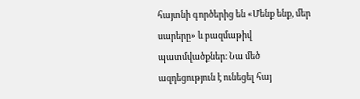հայտնի գործերից են «Մենք ենք, մեր սարերը» և բազմաթիվ պատմվածքներ։ Նա մեծ ազդեցություն է ունեցել հայ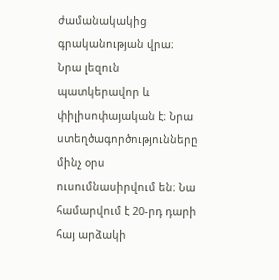ժամանակակից գրականության վրա։ Նրա լեզուն պատկերավոր և փիլիսոփայական է։ Նրա ստեղծագործությունները մինչ օրս ուսումնասիրվում են։ Նա համարվում է 20-րդ դարի հայ արձակի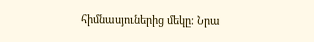հիմնասյուներից մեկը։ Նրա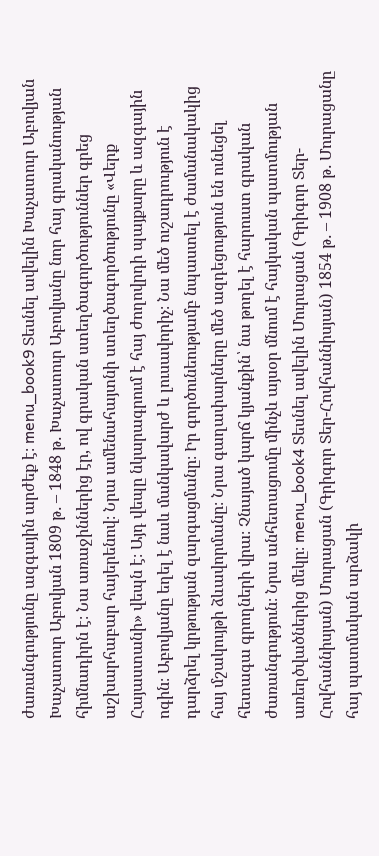ժառանգությունը ազգային արժեք է։ menu_book9 Տեսնել ավելին Խաչատուր Աբովյան Խաչատուր Աբովյան 1809 թ․ – 1848 թ․ Խաչատուր Աբովյանը նոր հայ գրականության հիմնադիրն է։ Նա առաջիններից էր, ով գրական ստեղծագործություններ գրեց աշխարհաբար հայերենով։ Նրա ամենահայտնի ստեղծագործությունը «Վերք Հայաստանի» վեպն է։ Այդ վեպը նկարագրում է հայ ժողովրդի պայքարը և ազգային ոգին։ Աբովյանը եղել է նաև մանկավարժ և լուսավորիչ։ Նա մեծ ուշադրություն է դարձրել կրթության զարգացմանը։ Իր գործունեությամբ նպաստել է ժամանակակից հայ մշակույթի ձևավորմանը։ Նրա գաղափարները մեծ ազդեցություն են ունեցել հետագա գրողների վրա։ Չնայած կարճ կյանքին՝ նա թողել է հարուստ գրական ժառանգություն։ Նրա անհետացումը մինչև այսօր մնում է հայկական պատմության առեղծվածներից մեկը։ menu_book4 Տեսնել ավելին Մուրացան (Գրիգոր Տեր-Հովհաննիսյան) Մուրացան (Գրիգոր Տեր-Հովհաննիսյան) 1854 թ․ – 1908 թ․ Մուրացանը հայ պատմական արձակի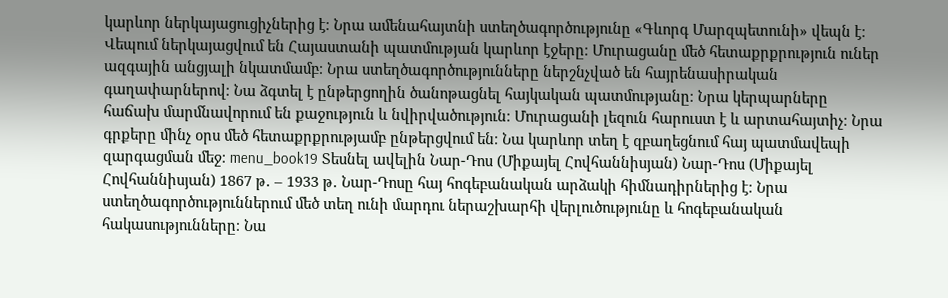կարևոր ներկայացուցիչներից է։ Նրա ամենահայտնի ստեղծագործությունը «Գևորգ Մարզպետունի» վեպն է։ Վեպում ներկայացվում են Հայաստանի պատմության կարևոր էջերը։ Մուրացանը մեծ հետաքրքրություն ուներ ազգային անցյալի նկատմամբ։ Նրա ստեղծագործությունները ներշնչված են հայրենասիրական գաղափարներով։ Նա ձգտել է ընթերցողին ծանոթացնել հայկական պատմությանը։ Նրա կերպարները հաճախ մարմնավորում են քաջություն և նվիրվածություն։ Մուրացանի լեզուն հարուստ է և արտահայտիչ։ Նրա գրքերը մինչ օրս մեծ հետաքրքրությամբ ընթերցվում են։ Նա կարևոր տեղ է զբաղեցնում հայ պատմավեպի զարգացման մեջ։ menu_book19 Տեսնել ավելին Նար-Դոս (Միքայել Հովհաննիսյան) Նար-Դոս (Միքայել Հովհաննիսյան) 1867 թ․ – 1933 թ․ Նար-Դոսը հայ հոգեբանական արձակի հիմնադիրներից է։ Նրա ստեղծագործություններում մեծ տեղ ունի մարդու ներաշխարհի վերլուծությունը և հոգեբանական հակասությունները։ Նա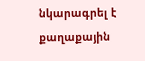նկարագրել է քաղաքային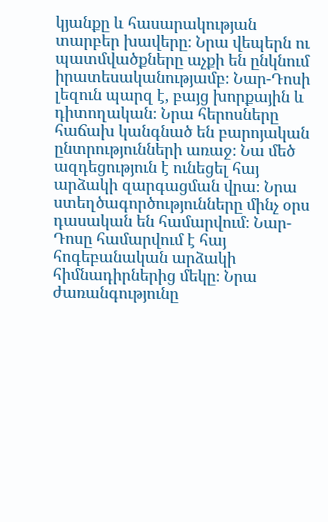կյանքը և հասարակության տարբեր խավերը։ Նրա վեպերն ու պատմվածքները աչքի են ընկնում իրատեսականությամբ։ Նար-Դոսի լեզուն պարզ է, բայց խորքային և դիտողական։ Նրա հերոսները հաճախ կանգնած են բարոյական ընտրությունների առաջ։ Նա մեծ ազդեցություն է ունեցել հայ արձակի զարգացման վրա։ Նրա ստեղծագործությունները մինչ օրս դասական են համարվում։ Նար-Դոսը համարվում է հայ հոգեբանական արձակի հիմնադիրներից մեկը։ Նրա ժառանգությունը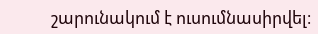շարունակում է ուսումնասիրվել։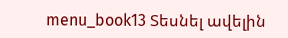menu_book13 Տեսնել ավելին